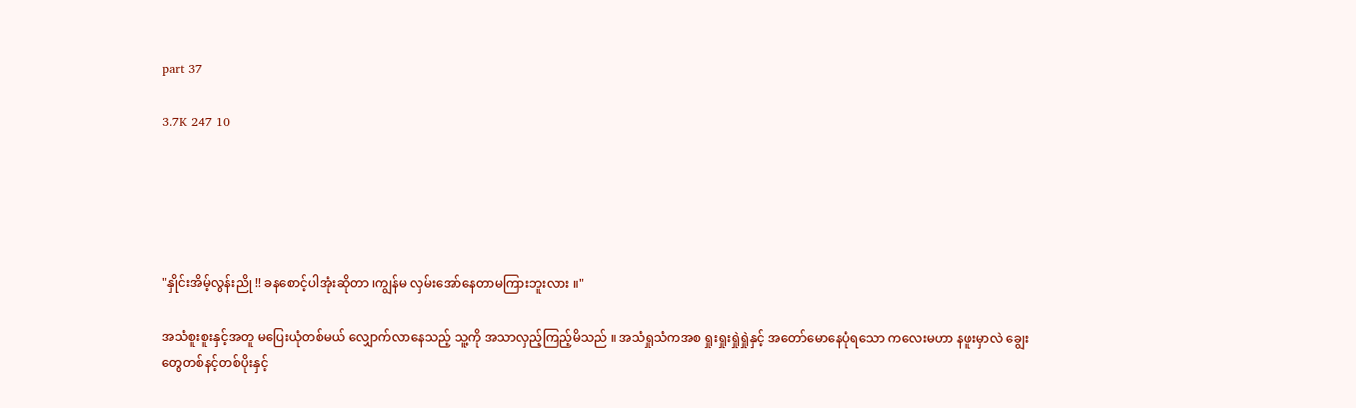part 37

3.7K 247 10





"နှိုင်းအိမ့်လွန်းညို !! ခနစောင့်ပါအုံးဆိုတာ ၊ကျွန်မ လှမ်းအော်နေတာမကြားဘူးလား ။"

အသံစူးစူးနှင့်အတူ မပြေးယုံတစ်မယ် လျှောက်လာနေသည့် သူ့ကို အသာလှည့်ကြည့်မိသည် ။ အသံရှုသံကအစ ရှုးရှုးရှုဲရှုဲနှင့် အတော်မောနေပုံရသော ကလေးမဟာ နဖူးမှာလဲ ချွေးတွေတစ်နင့်တစ်ပိုးနှင့်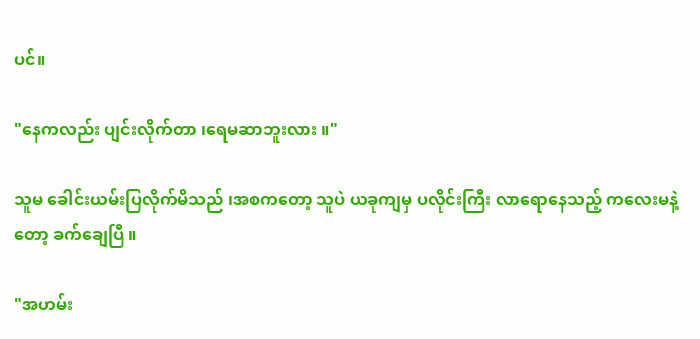ပင်။

"နေကလည်း ပျင်းလိုက်တာ ၊ရေမဆာဘူးလား ။"

သူမ ခေါင်းယမ်းပြလိုက်မိသည် ၊အစကတော့ သူပဲ ယခုကျမှ ပလိုင်းကြီး လာရောနေသည့် ကလေးမနဲ့တော့ ခက်‌ချေပြီ ။

"အဟမ်း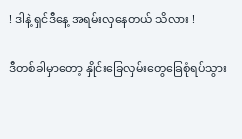! ဒါနဲ့ ရှင်ဒီနေ့ အရမ်းလှနေတယ် သိလား !

ဒီတစ်ခါမှာတော့ နှိုင်းခြေလှမ်းတွေခြေစုံရပ်သွား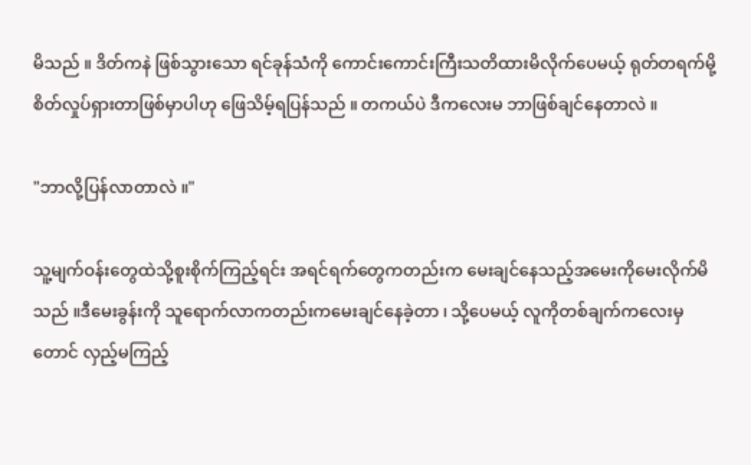မိသည် ။ ဒိတ်ကနဲ ဖြစ်သွားသော ရင်ခုန်သံကို ကောင်းကောင်းကြီးသတိထားမိလိုက်ပေမယ့် ရုတ်တရက်မို့ စိတ်လှုပ်ရှားတာဖြစ်မှာပါဟု ဖြေသိမ့်ရပြန်သည် ။ တကယ်ပဲ ဒီကလေးမ ဘာဖြစ်ချင်နေတာလဲ ။

"ဘာလို့ပြန်လာတာလဲ ။"

သူ့မျက်ဝန်းတွေထဲသို့စူးစိုက်ကြည့်ရင်း အရင်ရက်တွေကတည်းက မေးချင်နေသည့်အမေးကိုမေးလိုက်မိသည် ။ဒီမေးခွန်းကို သူရောက်လာကတည်းကမေးချင်နေခဲ့တာ ၊ သို့ပေမယ့် လူကိုတစ်ချက်ကလေးမှတောင် လှည့်မကြည့်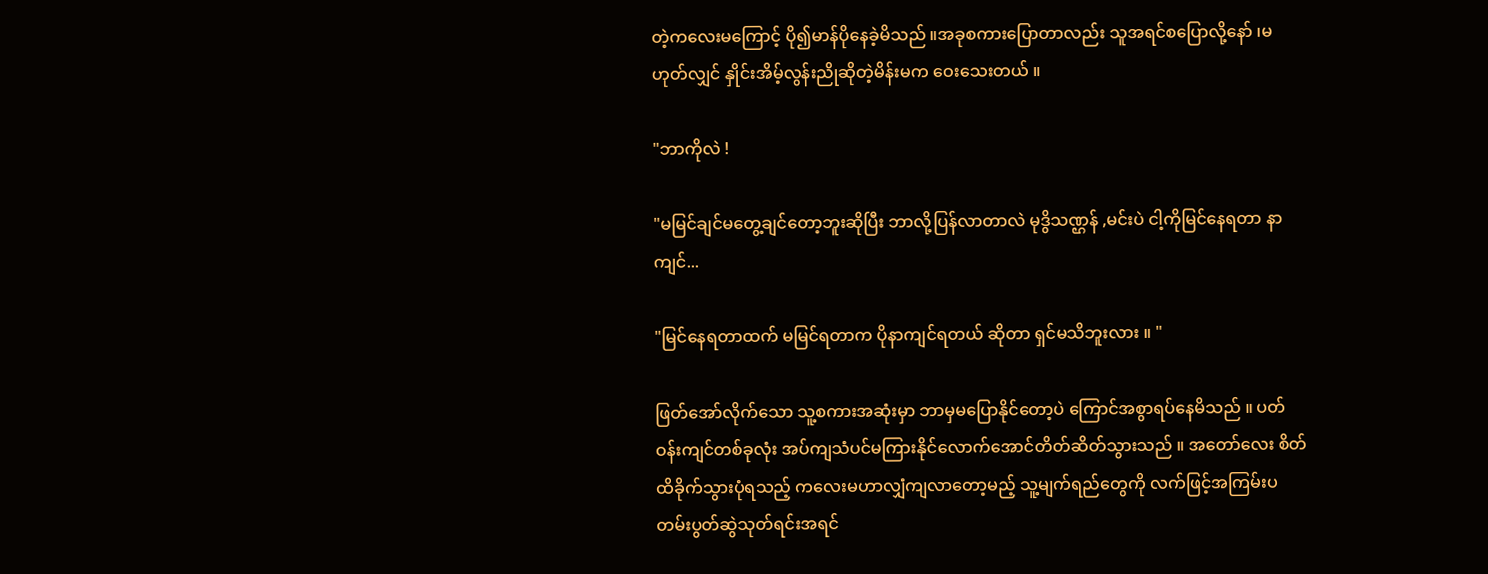တဲ့ကလေးမကြောင့် ပို၍မာန်ပိုနေခဲ့မိသည် ။အခုစကားပြောတာလည်း သူအရင်စပြောလို့နော် ၊မဟုတ်လျှင် နှိုင်းအိမ့်လွန်းညိုဆိုတဲ့မိန်းမက ဝေးသေးတယ် ။

"ဘာကိုလဲ !

"မမြင်ချင်မတွေ့ချင်တော့ဘူးဆိုပြီး ဘာလို့ပြန်လာတာလဲ မုဒွိသဏ္ဌန် ,မင်းပဲ ငါ့ကိုမြင်နေရတာ နာကျင်...

"မြင်‌နေရတာထက် မမြင်ရတာက ပိုနာကျင်ရတယ် ဆိုတာ ရှင်မသိဘူးလား ။ "

ဖြတ်အော်လိုက်သော သူ့စကားအဆုံးမှာ ဘာမှမပြောနိုင်တော့ပဲ ကြောင်အစွာရပ်နေမိသည် ။ ပတ်ဝန်းကျင်တစ်ခုလုံး အပ်ကျသံပင်မကြားနိုင်လောက်အောင်တိတ်ဆိတ်သွားသည် ။ အတော်လေး စိတ်ထိခိုက်သွားပုံရသည့် ကလေးမဟာလျှံကျလာတော့မည့် သူ့မျက်ရည်တွေကို လက်ဖြင့်အကြမ်းပတမ်းပွတ်ဆွဲသုတ်ရင်းအရင်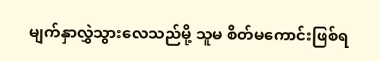မျက်နှာလွှဲသွားလေသည်မို့ သူမ စိတ်မကောင်းဖြစ်ရ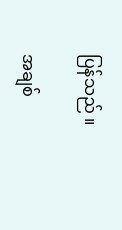ပြန်သည် ။

အချစ်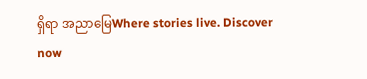ရှိရာ အညာမြေWhere stories live. Discover now